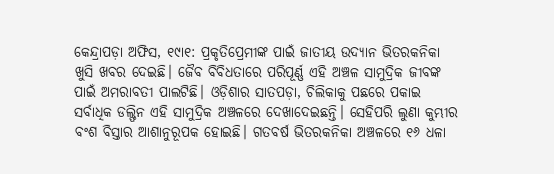କେନ୍ଦ୍ରାପଡ଼ା ଅଫିସ, ୧୯ା୧: ପ୍ରକୃତିପ୍ରେମୀଙ୍କ ପାଇଁ ଜାତୀୟ ଉଦ୍ୟାନ ଭିତରକନିକା ଖୁସି ଖବର ଦେଇଛି। ଜୈବ ବିବିଧତାରେ ପରିପୂର୍ଣ୍ଣ ଏହି ଅଞ୍ଚଳ ସାମୁଦ୍ରିକ ଜୀବଙ୍କ ପାଇଁ ଅମରାବତୀ ପାଲଟିଛି। ଓଡ଼ିଶାର ସାତପଡ଼ା, ଚିଲିକାକୁ ପଛରେ ପକାଇ ସର୍ବାଧିକ ଡଲ୍ଫିନ ଏହି ସାମୁଦ୍ରିକ ଅଞ୍ଚଳରେ ଦେଖାଦେଇଛନ୍ତି। ସେହିପରି ଲୁଣା କୁମ୍ଭୀର ବଂଶ ବିସ୍ତାର ଆଶାନୁରୂପକ ହୋଇଛି। ଗତବର୍ଷ ଭିତରକନିକା ଅଞ୍ଚଳରେ ୧୬ ଧଳା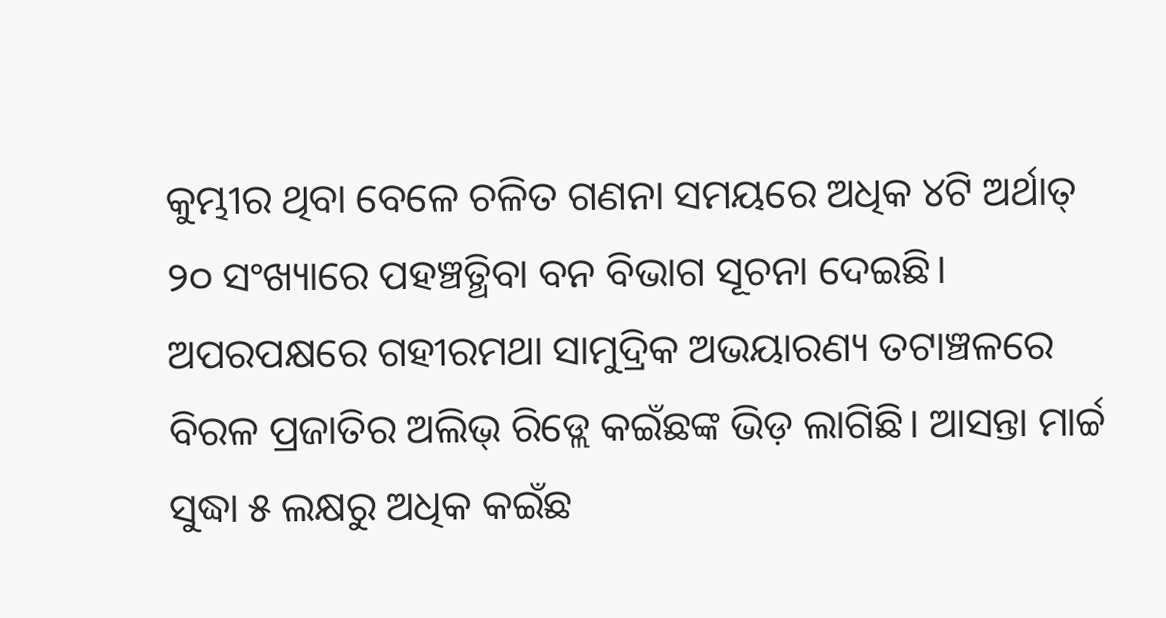କୁମ୍ଭୀର ଥିବା ବେଳେ ଚଳିତ ଗଣନା ସମୟରେ ଅଧିକ ୪ଟି ଅର୍ଥାତ୍ ୨୦ ସଂଖ୍ୟାରେ ପହଞ୍ଚତ୍ଥିବା ବନ ବିଭାଗ ସୂଚନା ଦେଇଛି। ଅପରପକ୍ଷରେ ଗହୀରମଥା ସାମୁଦ୍ରିକ ଅଭୟାରଣ୍ୟ ତଟାଞ୍ଚଳରେ ବିରଳ ପ୍ରଜାତିର ଅଲିଭ୍ ରିଡ୍ଲେ କଇଁଛଙ୍କ ଭିଡ଼ ଲାଗିଛି। ଆସନ୍ତା ମାର୍ଚ୍ଚ ସୁଦ୍ଧା ୫ ଲକ୍ଷରୁ ଅଧିକ କଇଁଛ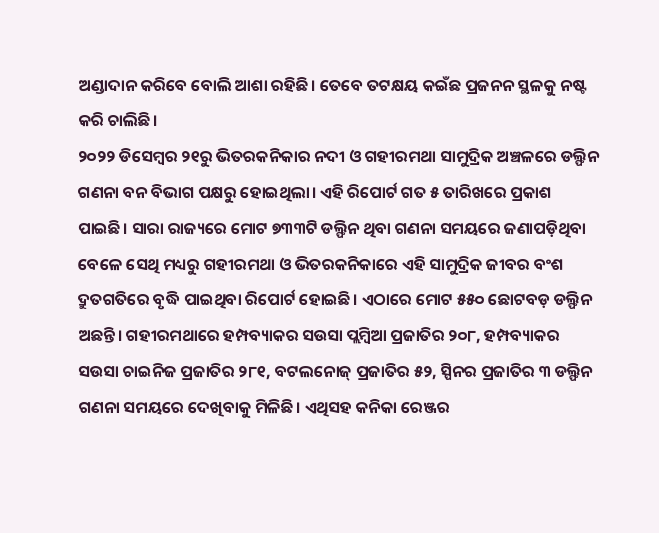ଅଣ୍ଡାଦାନ କରିବେ ବୋଲି ଆଶା ରହିଛି। ତେବେ ତଟକ୍ଷୟ କଇଁଛ ପ୍ରଜନନ ସ୍ଥଳକୁ ନଷ୍ଟ କରି ଚାଲିଛି।
୨୦୨୨ ଡିସେମ୍ବର ୨୧ରୁ ଭିତରକନିକାର ନଦୀ ଓ ଗହୀରମଥା ସାମୁଦ୍ରିକ ଅଞ୍ଚଳରେ ଡଲ୍ଫିନ ଗଣନା ବନ ବିଭାଗ ପକ୍ଷରୁ ହୋଇଥିଲା। ଏହି ରିପୋର୍ଟ ଗତ ୫ ତାରିଖରେ ପ୍ରକାଶ ପାଇଛି। ସାରା ରାଜ୍ୟରେ ମୋଟ ୭୩୩ଟି ଡଲ୍ଫିନ ଥିବା ଗଣନା ସମୟରେ ଜଣାପଡ଼ିଥିବା ବେଳେ ସେଥି ମଧ୍ୟରୁ ଗହୀରମଥା ଓ ଭିତରକନିକାରେ ଏହି ସାମୁଦ୍ରିକ ଜୀବର ବଂଶ ଦ୍ରୁତଗତିରେ ବୃଦ୍ଧି ପାଇଥିବା ରିପୋର୍ଟ ହୋଇଛି। ଏଠାରେ ମୋଟ ୫୫୦ ଛୋଟବଡ଼ ଡଲ୍ଫିନ ଅଛନ୍ତି। ଗହୀରମଥାରେ ହମ୍ପବ୍ୟାକର ସଉସା ପ୍ଲମ୍ବିଆ ପ୍ରଜାତିର ୨୦୮, ହମ୍ପବ୍ୟାକର ସଉସା ଚାଇନିଜ ପ୍ରଜାତିର ୨୮୧, ବଟଲନୋଜ୍ ପ୍ରଜାତିର ୫୨, ସ୍ପିନର ପ୍ରଜାତିର ୩ ଡଲ୍ଫିନ ଗଣନା ସମୟରେ ଦେଖିବାକୁ ମିଳିଛି। ଏଥିସହ କନିକା ରେଞ୍ଜର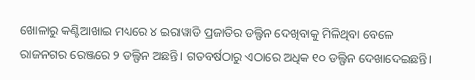ଖୋଳାରୁ କଣ୍ଟିଆଖାଇ ମଧ୍ୟରେ ୪ ଇରାୱାଡି ପ୍ରଜାତିର ଡଲ୍ଫିନ ଦେଖିବାକୁ ମିଳିଥିବା ବେଳେ ରାଜନଗର ରେଞ୍ଜରେ ୨ ଡଲ୍ଫିନ ଅଛନ୍ତି। ଗତବର୍ଷଠାରୁ ଏଠାରେ ଅଧିକ ୧୦ ଡଲ୍ଫିନ ଦେଖାଦେଇଛନ୍ତି।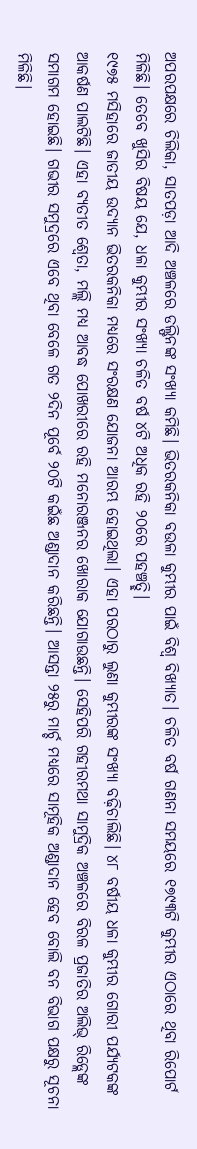ଅପରପକ୍ଷରେ ଚିଲିକା, ସାତପଡ଼ା ଆଦି ଅଞ୍ଚଳରେ ଡଲ୍ଫିନଙ୍କ ସଂଖ୍ୟା କମିଛି। ଭିତରକନିକା ବଉଳା କୁମ୍ଭୀର ପାଇଁ ବିଶ୍ୱ ବିଖ୍ୟାତ। ଚଳିତ ବର୍ଷ ଗଣନା ସମୟରେ ୧୭୯୩ଟି କୁମ୍ଭୀର ଏଠାରେ ଥିବା ରିପୋର୍ଟ ମିଳିଛି। ତେବେ ଖୁସିର ବିଷୟ ଯେ, ଧଳା କୁମ୍ଭୀର ସଂଖ୍ୟା ଚଳିତ ବର୍ଷ ୪ଟି ଅଧିକ ରହି ୨୦ରେ ପହଞ୍ଚତ୍ଛି।
୧୯୭୫ ମସିହାରେ ଜାତୀୟ ଉଦ୍ୟାନ ଭିତରକନିକା ମଧ୍ୟରେ ସଂରକ୍ଷଣ ଯୋଜନା ଆରମ୍ଭ ହୋଇଥିଲା। ଏହା ପରଠାରୁ ଲୁଣା କୁମ୍ଭୀରଙ୍କ ସଂଖ୍ୟା ବଢ଼ିଚାଲିଛି। ୪୮ ବର୍ଷୀୟ ଧଳା କୁମ୍ଭୀର ଗୋରୀ ପର୍ଯ୍ୟଟକଙ୍କ ଆକର୍ଷଣ ପାଲଟିଛି। ଏହା ବ୍ୟତୀତ ଶ୍ୱେତା, ମଲ୍ଲି ମଧ୍ୟ ଆବଦ୍ଧ ପୋଖରୀରେ ରହି ମନୋରଞ୍ଜନର ଖୋରାକ ଯୋଗାଉଛନ୍ତି। ସେହିପରି ଗହୀରମଥା ସାମୁଦ୍ରିକ ଅଞ୍ଚଳରେ ବିରଳ ପ୍ରଜାତିର ଅଲିଭ୍ ରିଡ୍ଲେଙ୍କ ସମାଗମ ହୋଇଛି। ଗଭୀର ସମୁଦ୍ରରେ ଏବେ ଥିବା ବେଳେ ଗତ ୨ଦିନ ପୂର୍ବେ ୨୦ଟି କଇଁଛ ଅଣ୍ଡାଦାନ କରିଛନ୍ତି। ଆସନ୍ତା ୨୫ରୁ ମାର୍ଚ୍ଚ ମଧ୍ୟରେ ସାମୂହିକ ଅଣ୍ଡାଦାନ ହେବ ବୋଲି ବନ ବିଭାଗ ପକ୍ଷରୁ ସୂଚନା ମିଳିଛି।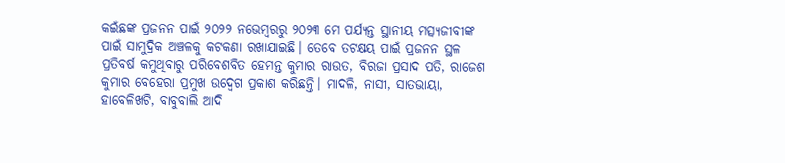କଇଁଛଙ୍କ ପ୍ରଜନନ ପାଇଁ ୨୦୨୨ ନଭେମ୍ବରରୁ ୨୦୨୩ ମେ ପର୍ଯ୍ୟନ୍ତ ସ୍ଥାନୀୟ ମତ୍ସ୍ୟଜୀବୀଙ୍କ ପାଇଁ ସାମୁଦ୍ରିକ ଅଞ୍ଚଳକୁ କଟକଣା ରଖାଯାଇଛି। ତେବେ ତଟକ୍ଷୟ ପାଇଁ ପ୍ରଜନନ ସ୍ଥଳ ପ୍ରତିବର୍ଷ କମୁଥିବାରୁ ପରିବେଶବିତ ହେମନ୍ତ କୁମାର ରାଉତ, ବିରଜା ପ୍ରସାଦ ପତି, ରାଜେଶ କୁମାର ବେହେରା ପ୍ରମୁଖ ଉଦ୍ବେଗ ପ୍ରକାଶ କରିଛନ୍ତି। ମାଦଳି, ନାସୀ, ସାତଭାୟା, ହାବେଳିଖଟି, ବାବୁବାଲି ଆଦି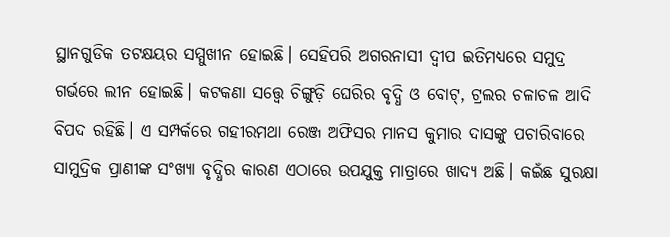ସ୍ଥାନଗୁଡିକ ତଟକ୍ଷୟର ସମ୍ମୁଖୀନ ହୋଇଛି। ସେହିପରି ଅଗରନାସୀ ଦ୍ୱୀପ ଇତିମଧ୍ୟରେ ସମୁଦ୍ର ଗର୍ଭରେ ଲୀନ ହୋଇଛି। କଟକଣା ସତ୍ତ୍ୱେ ଚିଙ୍ଗୁଡ଼ି ଘେରିର ବୃଦ୍ଧି ଓ ବୋଟ୍, ଟ୍ରଲର ଚଳାଚଳ ଆଦି ବିପଦ ରହିଛି। ଏ ସମ୍ପର୍କରେ ଗହୀରମଥା ରେଞ୍ଜ ଅଫିସର ମାନସ କୁମାର ଦାସଙ୍କୁ ପଚାରିବାରେ ସାମୁଦ୍ରିକ ପ୍ରାଣୀଙ୍କ ସଂଖ୍ୟା ବୃଦ୍ଧିର କାରଣ ଏଠାରେ ଉପଯୁକ୍ତ ମାତ୍ରାରେ ଖାଦ୍ୟ ଅଛି। କଇଁଛ ସୁରକ୍ଷା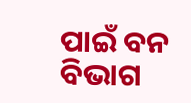ପାଇଁ ବନ ବିଭାଗ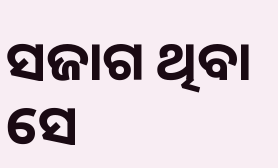ସଜାଗ ଥିବା ସେ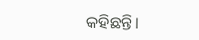କହିଛନ୍ତି।